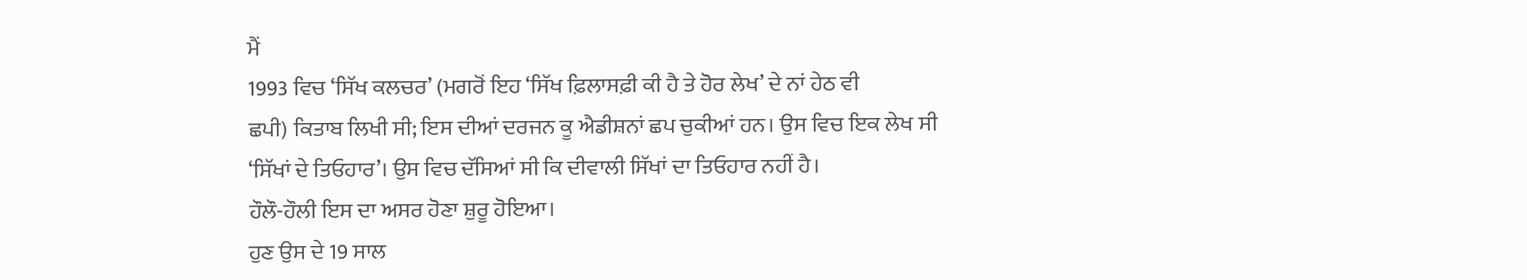ਮੈਂ
1993 ਵਿਚ ‘ਸਿੱਖ ਕਲਚਰ’ (ਮਗਰੋਂ ਇਹ ‘ਸਿੱਖ ਫ਼ਿਲਾਸਫ਼ੀ ਕੀ ਹੈ ਤੇ ਹੋਰ ਲੇਖ’ ਦੇ ਨਾਂ ਹੇਠ ਵੀ
ਛਪੀ) ਕਿਤਾਬ ਲਿਖੀ ਸੀ; ਇਸ ਦੀਆਂ ਦਰਜਨ ਕੂ ਐਡੀਸ਼ਨਾਂ ਛਪ ਚੁਕੀਆਂ ਹਨ। ਉਸ ਵਿਚ ਇਕ ਲੇਖ ਸੀ
‘ਸਿੱਖਾਂ ਦੇ ਤਿਓਹਾਰ’। ਉਸ ਵਿਚ ਦੱਸਿਆਂ ਸੀ ਕਿ ਦੀਵਾਲੀ ਸਿੱਖਾਂ ਦਾ ਤਿਓਹਾਰ ਨਹੀਂ ਹੈ।
ਹੌਲੌ-ਹੌਲੀ ਇਸ ਦਾ ਅਸਰ ਹੋਣਾ ਸ਼ੁਰੂ ਹੋਇਆ।
ਹੁਣ ਉਸ ਦੇ 19 ਸਾਲ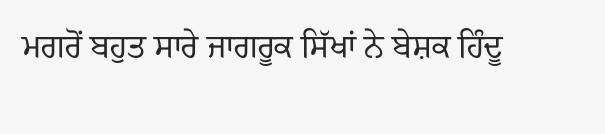ਮਗਰੋਂ ਬਹੁਤ ਸਾਰੇ ਜਾਗਰੂਕ ਸਿੱਖਾਂ ਨੇ ਬੇਸ਼ਕ ਹਿੰਦੂ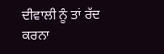ਦੀਵਾਲੀ ਨੂੰ ਤਾਂ ਰੱਦ ਕਰਨਾ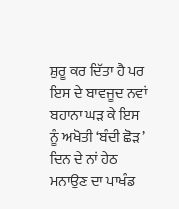ਸ਼ੁਰੂ ਕਰ ਦਿੱਤਾ ਹੈ ਪਰ ਇਸ ਦੇ ਬਾਵਜੂਦ ਨਵਾਂ ਬਹਾਨਾ ਘੜ ਕੇ ਇਸ
ਨੂੰ ਅਖੋਤੀ ‘ਬੰਦੀ ਛੋੜ’ ਦਿਨ ਦੇ ਨਾਂ ਹੇਠ ਮਨਾਉਣ ਦਾ ਪਾਖੰਡ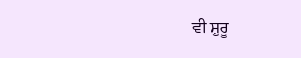ਵੀ ਸ਼ੁਰੂ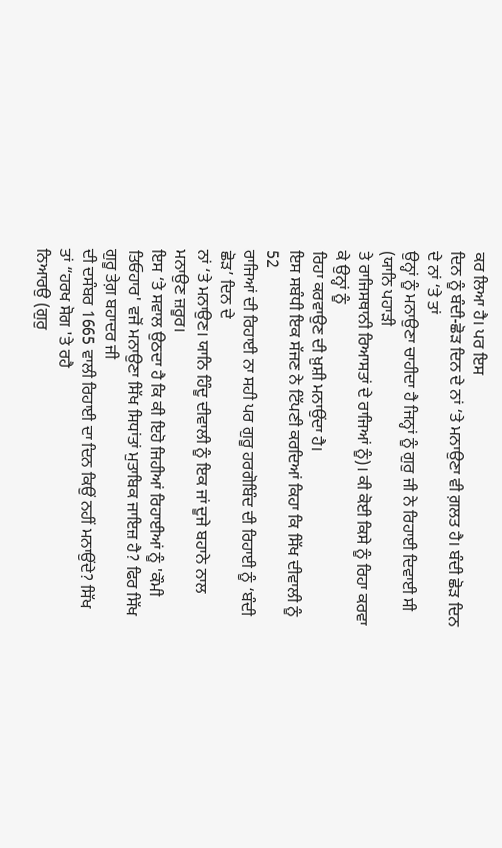ਕਰ ਲਿਆ ਹੈ। ਪਰ ਇਸ
ਦਿਨ ਨੂੰ ਬੰਦੀ-ਛੋੜ ਦਿਨ ਦੇ ਨਾਂ ‘ਤੇ ਮਨਾਉਣਾ ਵੀ ਗ਼ਲਤ ਹੈ। ਬੰਦੀ ਛੋੜ ਦਿਨ ਦੇ ਨਾਂ ‘ਤੇ ਤਾਂ
ਉਨ੍ਹਾਂ ਨੂੰ ਮਨਾਉਣਾ ਚਾਹੀਦਾ ਹੈ ਜਿਨ੍ਹਾਂ ਨੂੰ ਗੁਰੁ ਜੀ ਨੇ ਰਿਹਾਈ ਦਿਵਾਈ ਸੀ (ਯਾਨਿ ਪਹਾੜੀ
ਤੇ ਰਾਜਿਸਥਾਨੀ ਰਿਆਸਤਾਂ ਦੇ ਰਾਜਿਆਂ ਨੂੰ)। ਕੀ ਕੋਈ ਕਿਸੇ ਨੂੰ ਰਿਹਾ ਕਰਵਾ ਕੇ ਉਨ੍ਹਾਂ ਨੂੰ
ਰਿਹਾ ਕਰਵਾਉਣ ਦੀ ਖ਼ੁਸ਼ੀ ਮਨਾਉਂਦਾ ਹੈ।
ਇਸ ਸਬੰਧੀ ਇਕ ਸੱਜਣ ਨੇ ਟਿੱਪਣੀ ਕਰਦਿਆਂ ਕਿਹਾ ਕਿ ਸਿੱਖ ਦੀਵਾਲੀ ਨੂੰ 52
ਰਾਜਿਆਂ ਦੀ ਰਿਹਾਈ ਨਾ ਸਹੀ ਪਰ ਗੁਰੂ ਹਰਗੋਬਿੰਦ ਦੀ ਰਿਹਾਈ ਨੂੰ ‘ਬੰਦੀ ਛੋੜ’ ਦਿਨ ਦੇ
ਨਾਂ ‘ਤੇ ਮਨਾਉਣ। ਯਾਨਿ ਹਿੰਦੂ ਦੀਵਾਲੀ ਨੂੰ ਇਕ ਜਾਂ ਦੂਜੇ ਬਹਾਨੇ ਨਾਲ ਮਨਾਉਣ ਜ਼ਰੂਰ।
ਇਸ ‘ਤੇ ਸਵਾਲ ਉਠਦਾ ਹੈ ਕਿ ਕੀ ਇਹੋ ਜਿਹੀਆਂ ਰਿਹਾਈਆਂ ਨੂੰ 'ਕੌਮੀ
ਤਿਓਹਾਰ' ਵਜੋਂ ਮਨਾਉਣਾ ਸਿੱਖ ਸਿਧਾਂਤਾਂ ਮੁਤਾਬਿਕ ਜਾਇਜ਼ ਹੈ? ਫਿਰ ਸਿੱਖ ਗੁਰੂ ਤੇਗ਼ ਬਹਾਦਰ ਜੀ
ਦੀ ਦਸੰਬਰ 1665 ਵਾਲੀ ਰਿਹਾਈ ਦਾ ਦਿਨ ਕਿਉਂ ਨਹੀਂ ਮਨਾਉਂਦੇ? ਸਿੱਖ ਤਾਂ “ਹਰਖ ਸੋਗ 'ਤੇ ਰਹੈ
ਨਿਆਰਉ (ਗੁਰੁ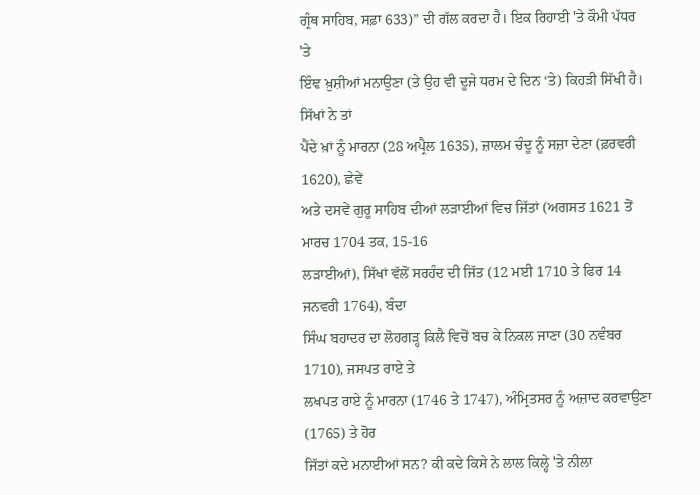ਗ੍ਰੰਥ ਸਾਹਿਬ, ਸਫ਼ਾ 633)” ਦੀ ਗੱਲ ਕਰਦਾ ਹੈ। ਇਕ ਰਿਹਾਈ 'ਤੇ ਕੌਮੀ ਪੱਧਰ 'ਤੇ
ਇੰਞ ਖ਼ੁਸ਼ੀਆਂ ਮਨਾਉਣਾ (ਤੇ ਉਹ ਵੀ ਦੂਜੇ ਧਰਮ ਦੇ ਦਿਨ ‘ਤੇ) ਕਿਹੜੀ ਸਿੱਖੀ ਹੈ। ਸਿੱਖਾਂ ਨੇ ਤਾਂ
ਪੈਂਦੇ ਖ਼ਾਂ ਨੂੰ ਮਾਰਨਾ (28 ਅਪ੍ਰੈਲ 1635), ਜ਼ਾਲਮ ਚੰਦੂ ਨੂੰ ਸਜ਼ਾ ਦੇਣਾ (ਫ਼ਰਵਰੀ 1620), ਛੇਵੇਂ
ਅਤੇ ਦਸਵੇਂ ਗੁਰੂ ਸਾਹਿਬ ਦੀਆਂ ਲੜਾਈਆਂ ਵਿਚ ਜਿੱਤਾਂ (ਅਗਸਤ 1621 ਤੋਂ ਮਾਰਚ 1704 ਤਕ, 15-16
ਲੜਾਈਆਂ), ਸਿੱਖਾਂ ਵੱਲੋਂ ਸਰਹੰਦ ਦੀ ਜਿੱਤ (12 ਮਈ 1710 ਤੇ ਫਿਰ 14 ਜਨਵਰੀ 1764), ਬੰਦਾ
ਸਿੰਘ ਬਹਾਦਰ ਦਾ ਲੋਹਗੜ੍ਹ ਕਿਲੈ ਵਿਚੋਂ ਬਚ ਕੇ ਨਿਕਲ ਜਾਣਾ (30 ਨਵੰਬਰ 1710), ਜਸਪਤ ਰਾਏ ਤੇ
ਲਖਪਤ ਰਾਏ ਨੂੰ ਮਾਰਨਾ (1746 ਤੇ 1747), ਅੰਮ੍ਰਿਤਸਰ ਨੂੰ ਅਜ਼ਾਦ ਕਰਵਾਉਣਾ (1765) ਤੇ ਹੋਰ
ਜਿੱਤਾਂ ਕਦੇ ਮਨਾਈਆਂ ਸਨ? ਕੀ ਕਦੇ ਕਿਸੇ ਨੇ ਲਾਲ ਕਿਲ੍ਹੇ 'ਤੇ ਨੀਲਾ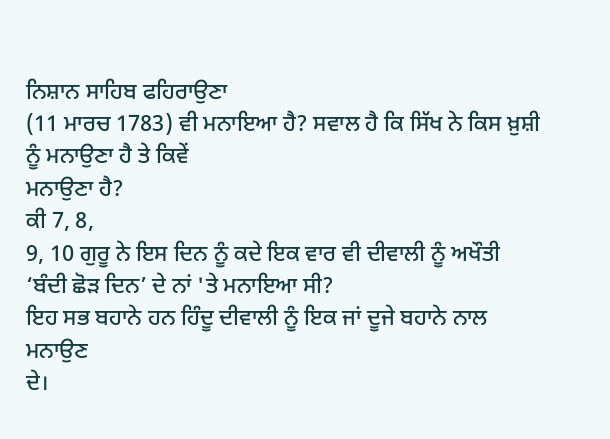ਨਿਸ਼ਾਨ ਸਾਹਿਬ ਫਹਿਰਾਉਣਾ
(11 ਮਾਰਚ 1783) ਵੀ ਮਨਾਇਆ ਹੈ? ਸਵਾਲ ਹੈ ਕਿ ਸਿੱਖ ਨੇ ਕਿਸ ਖ਼ੁਸ਼ੀ ਨੂੰ ਮਨਾਉਣਾ ਹੈ ਤੇ ਕਿਵੇਂ
ਮਨਾਉਣਾ ਹੈ?
ਕੀ 7, 8,
9, 10 ਗੁਰੂ ਨੇ ਇਸ ਦਿਨ ਨੂੰ ਕਦੇ ਇਕ ਵਾਰ ਵੀ ਦੀਵਾਲੀ ਨੂੰ ਅਖੌਤੀ
‘ਬੰਦੀ ਛੋੜ ਦਿਨ’ ਦੇ ਨਾਂ 'ਤੇ ਮਨਾਇਆ ਸੀ?
ਇਹ ਸਭ ਬਹਾਨੇ ਹਨ ਹਿੰਦੂ ਦੀਵਾਲੀ ਨੂੰ ਇਕ ਜਾਂ ਦੂਜੇ ਬਹਾਨੇ ਨਾਲ ਮਨਾਉਣ
ਦੇ।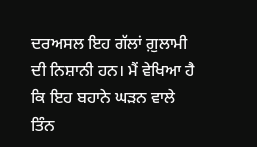ਦਰਅਸਲ ਇਹ ਗੱਲਾਂ ਗ਼ੁਲਾਮੀ ਦੀ ਨਿਸ਼ਾਨੀ ਹਨ। ਮੈਂ ਵੇਖਿਆ ਹੈ ਕਿ ਇਹ ਬਹਾਨੇ ਘੜਨ ਵਾਲੇ ਤਿੰਨ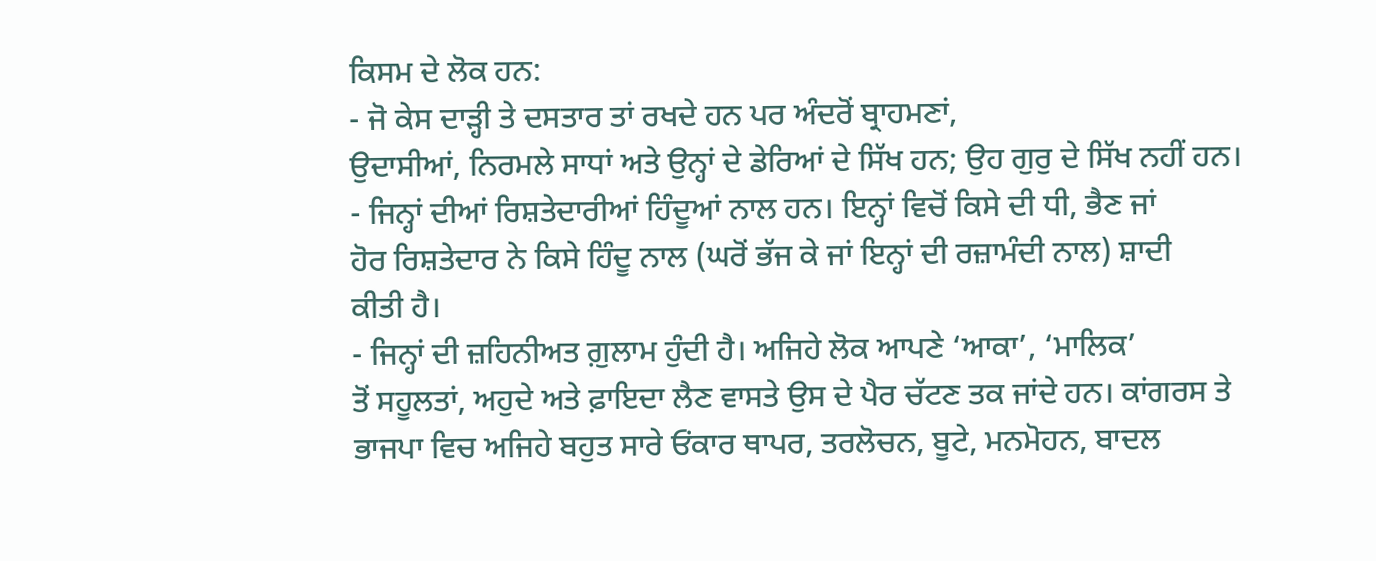ਕਿਸਮ ਦੇ ਲੋਕ ਹਨ:
- ਜੋ ਕੇਸ ਦਾੜ੍ਹੀ ਤੇ ਦਸਤਾਰ ਤਾਂ ਰਖਦੇ ਹਨ ਪਰ ਅੰਦਰੋਂ ਬ੍ਰਾਹਮਣਾਂ,
ਉਦਾਸੀਆਂ, ਨਿਰਮਲੇ ਸਾਧਾਂ ਅਤੇ ਉਨ੍ਹਾਂ ਦੇ ਡੇਰਿਆਂ ਦੇ ਸਿੱਖ ਹਨ; ਉਹ ਗੁਰੁ ਦੇ ਸਿੱਖ ਨਹੀਂ ਹਨ।
- ਜਿਨ੍ਹਾਂ ਦੀਆਂ ਰਿਸ਼ਤੇਦਾਰੀਆਂ ਹਿੰਦੂਆਂ ਨਾਲ ਹਨ। ਇਨ੍ਹਾਂ ਵਿਚੋਂ ਕਿਸੇ ਦੀ ਧੀ, ਭੈਣ ਜਾਂ
ਹੋਰ ਰਿਸ਼ਤੇਦਾਰ ਨੇ ਕਿਸੇ ਹਿੰਦੂ ਨਾਲ (ਘਰੋਂ ਭੱਜ ਕੇ ਜਾਂ ਇਨ੍ਹਾਂ ਦੀ ਰਜ਼ਾਮੰਦੀ ਨਾਲ) ਸ਼ਾਦੀ
ਕੀਤੀ ਹੈ।
- ਜਿਨ੍ਹਾਂ ਦੀ ਜ਼ਹਿਨੀਅਤ ਗ਼ੁਲਾਮ ਹੁੰਦੀ ਹੈ। ਅਜਿਹੇ ਲੋਕ ਆਪਣੇ ‘ਆਕਾ’, ‘ਮਾਲਿਕ’
ਤੋਂ ਸਹੂਲਤਾਂ, ਅਹੁਦੇ ਅਤੇ ਫ਼ਾਇਦਾ ਲੈਣ ਵਾਸਤੇ ਉਸ ਦੇ ਪੈਰ ਚੱਟਣ ਤਕ ਜਾਂਦੇ ਹਨ। ਕਾਂਗਰਸ ਤੇ
ਭਾਜਪਾ ਵਿਚ ਅਜਿਹੇ ਬਹੁਤ ਸਾਰੇ ਓਂਕਾਰ ਥਾਪਰ, ਤਰਲੋਚਨ, ਬੂਟੇ, ਮਨਮੋਹਨ, ਬਾਦਲ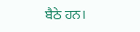ਬੈਠੇ ਹਨ।